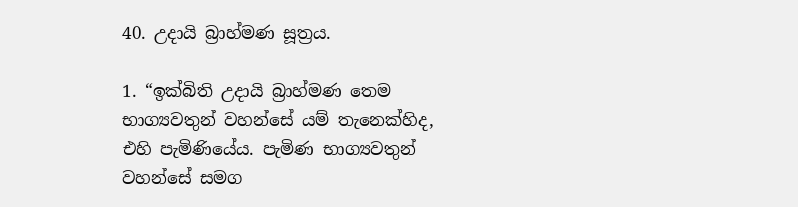40. උදායි බ්‍රාහ්මණ සූත්‍රය.

1. “ඉක්බිති උදායි බ්‍රාහ්මණ තෙම භාග්‍යවතුන් වහන්සේ යම් තැනෙක්හිද, එහි පැමිණියේය. පැමිණ භාග්‍යවතුන් වහන්සේ සමග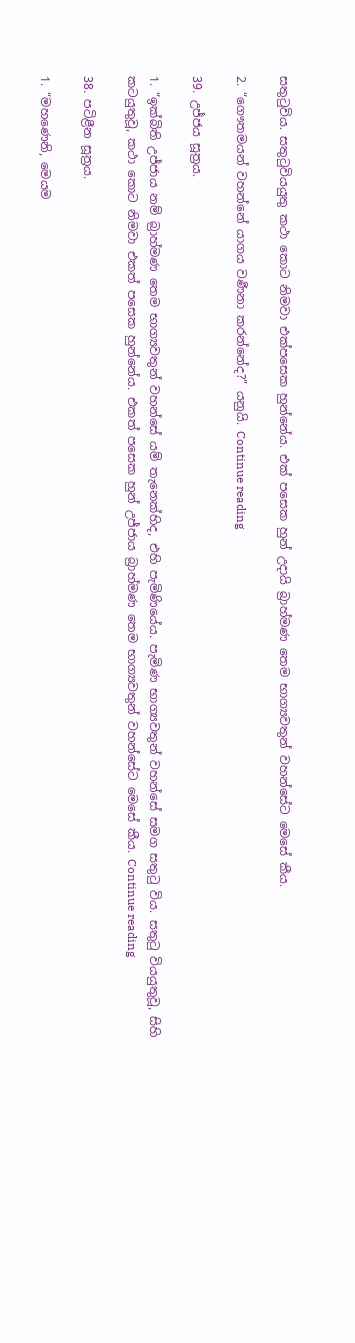සතුටුවිය. සතුටුවියයුතු කථා කොට නිමවා එක්පසෙක හුන්නේය. එක් පසෙක හුන් උදායි බ්‍රාහ්මණ තෙම භාග්‍යවතුන් වහන්සේට මෙසේ කීය.

2. “ගෞතමයන් වහන්නේ යාගය වර්‍ණනා කරන්නේද?” යනුයි. Continue reading

39. උජ්ජය සූත්‍රය.

1. “ඉක්බිති උජ්ජාය නම් බ්‍රාහ්මණ තෙම භාග්‍යවතුන් වහන්සේ යම් තැනෙක්හිද, එහි පැමිණියේය. පැමිණ භාග්‍යවතුන් වහන්සේ සමග සතුටු විය. සතුටු වියයුතුවූ, සිහි කටයුතුවූ, කථා කොට නිමවා එකත් පසෙක හුන්නේය. එකත් පසෙක හුන් උජ්ජාය බ්‍රාහ්මණ තෙම භාග්‍යවතුන් වහන්සේට මෙසේ කීය. Continue reading

38. පටිළීන සූත්‍රය.

1. “මහණෙනි, මෙයම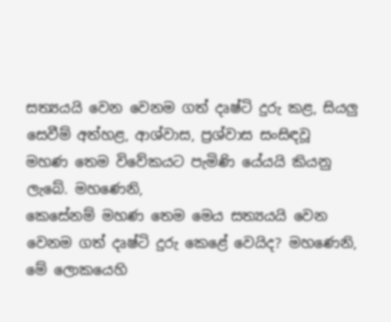සත්‍යයයි වෙන වෙනම ගත් දෘෂ්ටි දුරු කළ, සියලු සෙවීම් අත්හළ, ආශ්වාස, ප්‍රශ්වාස සංසිඳවූ මහණ තෙම විවේකයට පැමිණි යේයයි කියනු ලැබේ. මහණෙනි,
කෙසේනම් මහණ තෙම මෙය සත්‍යයයි වෙන වෙනම ගත් දෘෂ්ටි දුරු කෙළේ වෙයිද? මහණෙනි, මේ ලොකයෙහි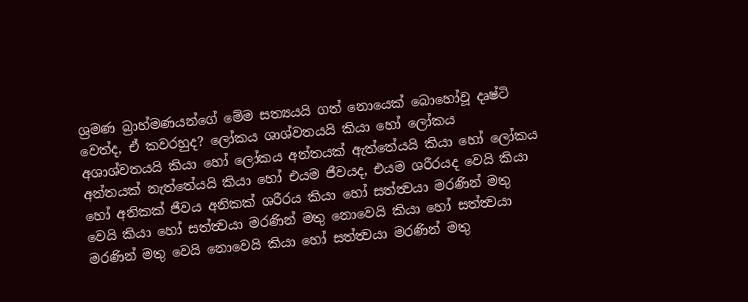ශ්‍රමණ බ්‍රාහ්මණයන්ගේ මේම සත්‍යයයි ගත් නොයෙක් බොහෝවූ දෘෂ්ටි වෙත්ද, ඒ කවරහුද? ලෝකය ශාශ්වතයයි කියා හෝ ලෝකය අශාශ්වතයයි කියා හෝ ලෝකය අන්තයක් ඇත්තේයයි කියා හෝ ලෝකය අන්තයක් නැත්තේයයි කියා හෝ එයම ජීවයද, එයම ශරීරයද වෙයි කියා හෝ අනිකක් ජීවය අනිකක් ශරීරය කියා හෝ සත්ත්‍වයා මරණින් මතු වෙයි කියා හෝ සත්ත්‍වයා මරණින් මතු නොවෙයි කියා හෝ සත්ත්‍වයා මරණින් මතු වෙයි නොවෙයි කියා හෝ සත්ත්‍වයා මරණින් මතු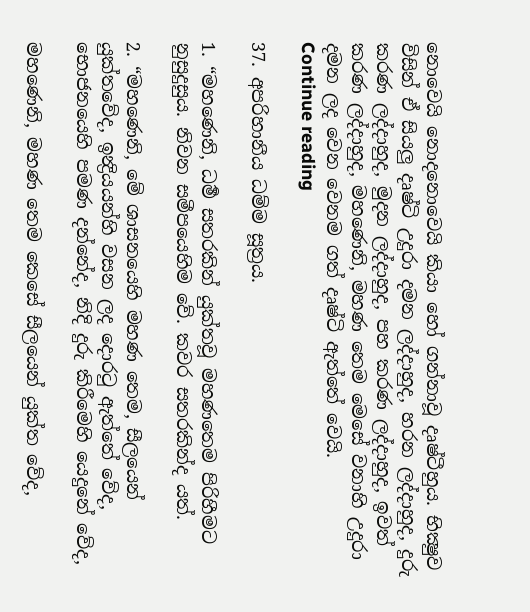නොවෙයි නොදනොවෙයි කියා හෝ ගන්නාවූ දෘෂ්ටීහුය. භික්‍ෂුව විසින් ඒ සියලු දෘෂ්ටි උදුරා දමන ලද්දාහුද, හරන ලද්දාහුද, දුරු කරණ ලද්දාහුද, මුදන ලද්දාහුද, පහ කරණ ලද්දාහුද, ඉවත් කරණ ලද්දාහුද, මහණෙනි, මහණ තෙම මෙසේ වනාහි උදුරා දමන ලද වෙන වෙනම ගත් දෘෂ්ටි ඇත්තේ වෙයි.
Continue reading

37. අපරිහානීය ධම්ම සූත්‍රය.

1. “මහණෙනි, ධර්‍ම සතරකින් යුක්තවූ මහණතෙම පිරිහීමට නුසුදුසුය. නිවන සමීපයෙහිම වේ. කවර සතරකින්ද යත්.

2. “මහණෙනි, මේ ශාසනයෙහි මහණ තෙම, සීලයෙන් යුක්තවේද, ඉන්‍ද්‍රියයන්හි වසන ලද දොරටු ඇත්තේ වේද, භොජනයෙහි පමණ දන්නේද, නිදි දුරු කිරීමෙහි යෙදුනේ වේද,

මහණෙනි, මහණ තෙම කෙසේ සීලයෙන් යුක්ත වේද,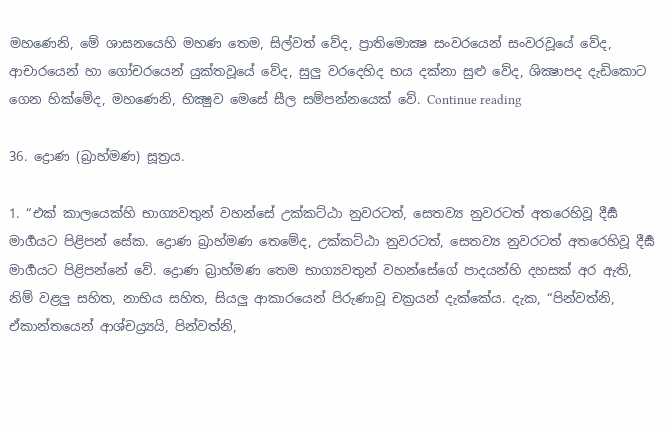මහණෙනි, මේ ශාසනයෙහි මහණ තෙම, සිල්වත් වේද, ප්‍රාතිමොක්‍ෂ සංවරයෙන් සංවරවූයේ වේද, ආචාරයෙන් හා ගෝචරයෙන් යුක්තවූයේ වේද, සුලු වරදෙහිද භය දක්නා සුළු වේද, ශික්‍ෂාපද දැඩිකොට ගෙන හික්මේද, මහණෙනි, භික්‍ෂුව මෙසේ සීල සම්පන්නයෙක් වේ. Continue reading

36. ද්‍රොණ (බ්‍රාහ්මණ) සූත්‍රය.

1. “එක් කාලයෙක්හි භාග්‍යවතුන් වහන්සේ උක්කට්ඨා නුවරටත්, සෙතව්‍ය නුවරටත් අතරෙහිවූ දීර්‍ඝ මාර්‍ගයට පිළිපන් සේක. ද්‍රොණ බ්‍රාහ්මණ තෙමේද, උක්කට්ඨා නුවරටත්, සෙතව්‍ය නුවරටත් අතරෙහිවූ දීර්‍ඝ මාර්‍ගයට පිළිපන්නේ වේ. ද්‍රොණ බ්‍රාහ්මණ තෙම භාග්‍යවතුන් වහන්සේගේ පාදයන්හි දහසක් අර ඇති, නිම් වළලු සහිත, නාභිය සහිත, සියලු ආකාරයෙන් පිරුණාවූ චක්‍රයන් දැක්කේය. දැක, “පින්වත්නි, ඒකාන්තයෙන් ආශ්චය්‍ර්‍යයි, පින්වත්නි,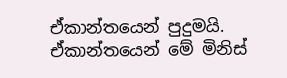ඒකාන්තයෙන් පුදුමයි. ඒකාන්තයෙන් මේ මිනිස්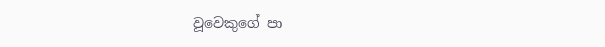වූවෙකුගේ පා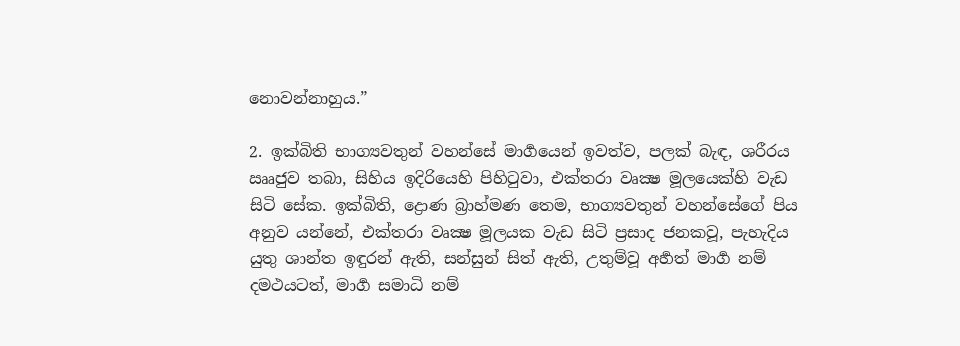නොවන්නාහුය.”

2. ඉක්බිති භාග්‍යවතුන් වහන්සේ මාර්‍ගයෙන් ඉවත්ව, පලක් බැඳ, ශරීරය ඎජුව තබා, සිහිය ඉදිරියෙහි පිහිටුවා, එක්තරා වෘක්‍ෂ මූලයෙක්හි වැඩ සිටි සේක. ඉක්බිති, ද්‍රොණ බ්‍රාහ්මණ තෙම, භාග්‍යවතුන් වහන්සේගේ පිය අනුව යන්නේ, එක්තරා වෘක්‍ෂ මූලයක වැඩ සිටි ප්‍රසාද ජනකවූ, පැහැදිය යුතු ශාන්ත ඉඳුරන් ඇති, සන්සුන් සිත් ඇති, උතුම්වූ අර්‍හත් මාර්‍ග නම් දමථයටත්, මාර්‍ග සමාධි නම්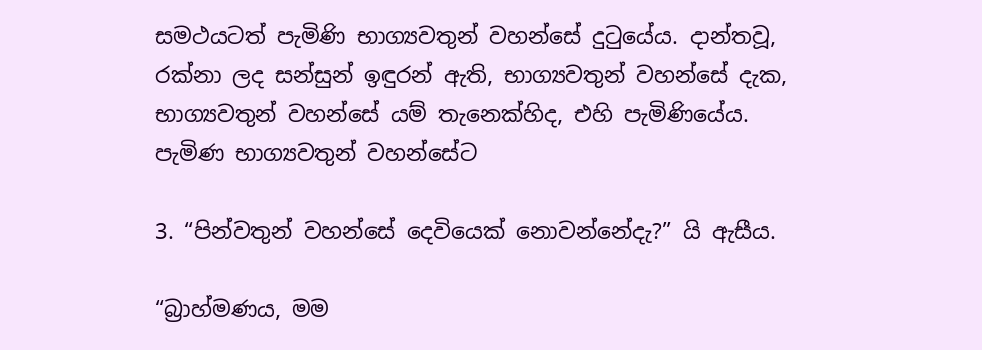සමථයටත් පැමිණි භාග්‍යවතුන් වහන්සේ දුටුයේය. දාන්තවූ, රක්නා ලද සන්සුන් ඉඳුරන් ඇති, භාග්‍යවතුන් වහන්සේ දැක, භාග්‍යවතුන් වහන්සේ යම් තැනෙක්හිද, එහි පැමිණියේය. පැමිණ භාග්‍යවතුන් වහන්සේට

3. “පින්වතුන් වහන්සේ දෙවියෙක් නොවන්නේදැ?” යි ඇසීය.

“බ්‍රාහ්මණය, මම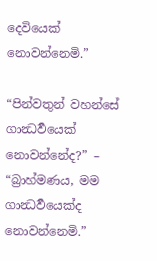දෙවියෙක් නොවන්නෙමි.”

“පින්වතුන් වහන්සේ ගාන්‍ධර්‍වයෙක් නොවන්නේද?” – “බ්‍රාහ්මණය, මම ගාන්‍ධර්‍වයෙක්ද නොවන්නෙමි.”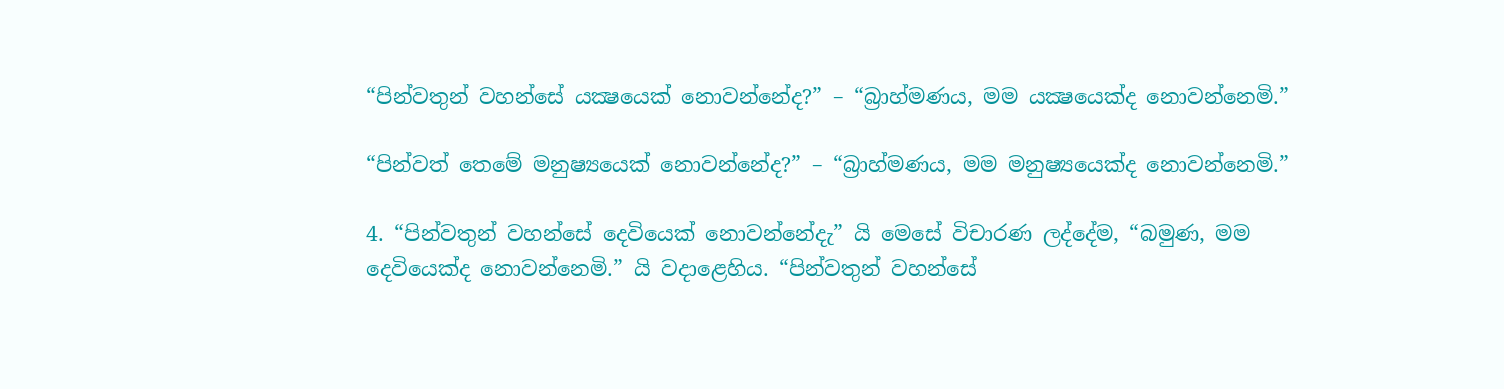“පින්වතුන් වහන්සේ යක්‍ෂයෙක් නොවන්නේද?” – “බ්‍රාහ්මණය, මම යක්‍ෂයෙක්ද නොවන්නෙමි.”

“පින්වත් තෙමේ මනුෂ්‍යයෙක් නොවන්නේද?” – “බ්‍රාහ්මණය, මම මනුෂ්‍යයෙක්ද නොවන්නෙමි.”

4. “පින්වතුන් වහන්සේ දෙවියෙක් නොවන්නේදැ” යි මෙසේ විචාරණ ලද්දේම, “බමුණ, මම දෙවියෙක්ද නොවන්නෙමි.” යි වදාළෙහිය. “පින්වතුන් වහන්සේ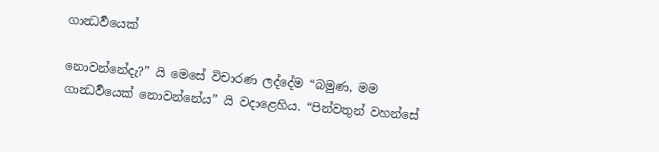ගාන්‍ධර්‍වයෙක්

නොවන්නේදැ?” යි මෙසේ විචාරණ ලද්දේම “බමුණ, මම ගාන්‍ධර්‍වයෙක් නොවන්නේය” යි වදාළෙහිය. “පින්වතුන් වහන්සේ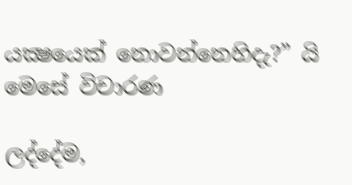යක්‍ෂයෙක් නොවන්නෙහිදැ?” යි මෙසේ විචාරණ

ලද්දේම,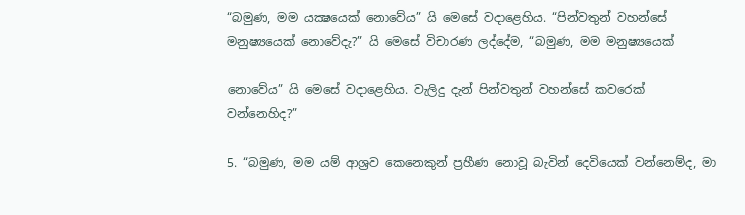“බමුණ, මම යක්‍ෂයෙක් නොවේය” යි මෙසේ වදාළෙහිය. “පින්වතුන් වහන්සේ මනුෂ්‍යයෙක් නොවේදැ?” යි මෙසේ විචාරණ ලද්දේම, “බමුණ, මම මනුෂ්‍යයෙක්

නොවේය” යි මෙසේ වදාළෙහිය. වැලිදු දැන් පින්වතුන් වහන්සේ කවරෙක් වන්නෙහිද?”

5. “බමුණ, මම යම් ආශ්‍රව කෙනෙකුන් ප්‍රහීණ නොවූ බැවින් දෙවියෙක් වන්නෙම්ද, මා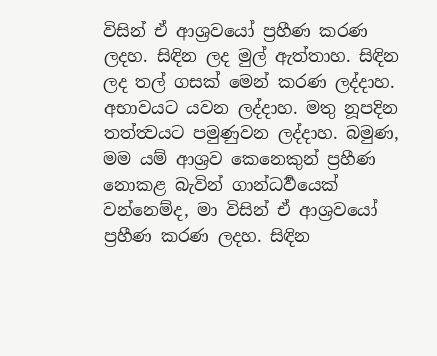විසින් ඒ ආශ්‍රවයෝ ප්‍රහීණ කරණ ලදහ. සිඳින ලද මුල් ඇත්තාහ. සිඳින ලද තල් ගසක් මෙන් කරණ ලද්දාහ. අභාවයට යවන ලද්දාහ. මතු නූපදින තත්ත්‍වයට පමුණුවන ලද්දාහ. බමුණ, මම යම් ආශ්‍රව කෙනෙකුන් ප්‍රහීණ නොකළ බැවින් ගාන්ධර්‍වයෙක් වන්නෙම්ද, මා විසින් ඒ ආශ්‍රවයෝ ප්‍රහීණ කරණ ලදහ. සිඳින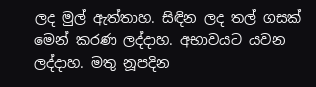ලද මුල් ඇත්තාහ. සිඳින ලද තල් ගසක් මෙන් කරණ ලද්දාහ. අභාවයට යවන ලද්දාහ. මතු නූපදින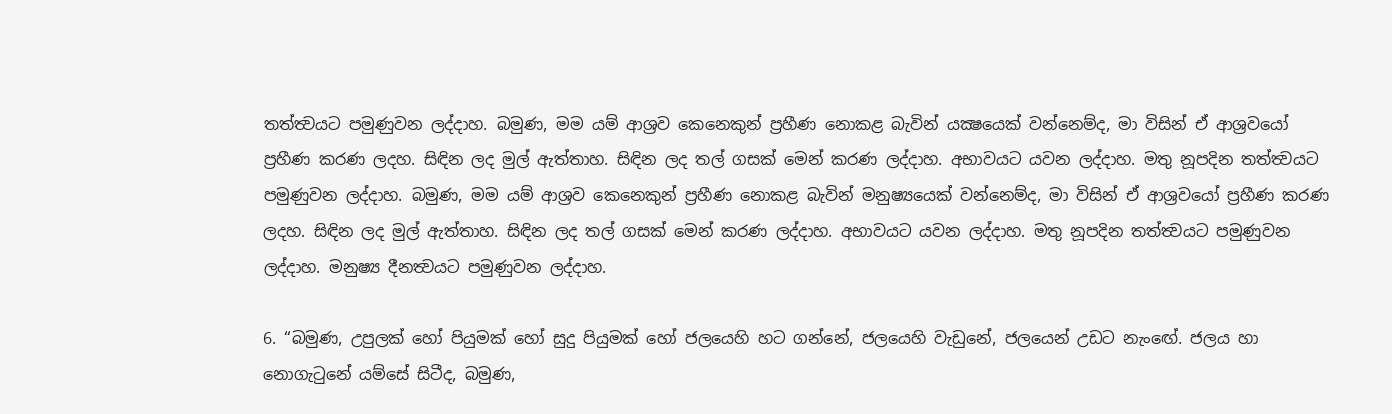තත්ත්‍වයට පමුණුවන ලද්දාහ. බමුණ, මම යම් ආශ්‍රව කෙනෙකුන් ප්‍රහීණ නොකළ බැවින් යක්‍ෂයෙක් වන්නෙම්ද, මා විසින් ඒ ආශ්‍රවයෝ ප්‍රහීණ කරණ ලදහ. සිඳින ලද මුල් ඇත්තාහ. සිඳින ලද තල් ගසක් මෙන් කරණ ලද්දාහ. අභාවයට යවන ලද්දාහ. මතු නූපදින තත්ත්‍වයට පමුණුවන ලද්දාහ. බමුණ, මම යම් ආශ්‍රව කෙනෙකුන් ප්‍රහීණ නොකළ බැවින් මනුෂ්‍යයෙක් වන්නෙම්ද, මා විසින් ඒ ආශ්‍රවයෝ ප්‍රහීණ කරණ ලදහ. සිඳින ලද මුල් ඇත්තාහ. සිඳින ලද තල් ගසක් මෙන් කරණ ලද්දාහ. අභාවයට යවන ලද්දාහ. මතු නූපදින තත්ත්‍වයට පමුණුවන ලද්දාහ. මනුෂ්‍ය දීනත්‍වයට පමුණුවන ලද්දාහ.

6. “බමුණ, උපුලක් හෝ පියුමක් හෝ සුදු පියුමක් හෝ ජලයෙහි හට ගන්නේ, ජලයෙහි වැඩුනේ, ජලයෙන් උඩට නැංඟේ. ජලය හා නොගැටුනේ යම්සේ සිටීද, බමුණ,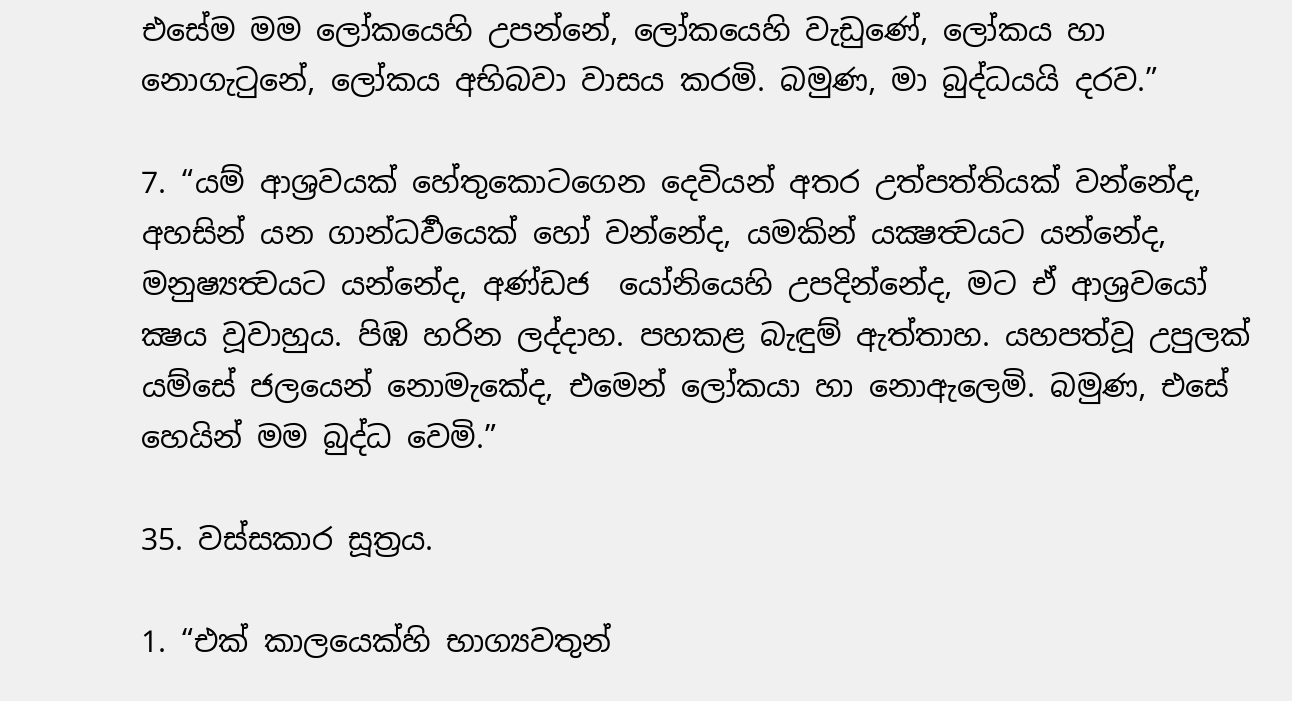එසේම මම ලෝකයෙහි උපන්නේ, ලෝකයෙහි වැඩුණේ, ලෝකය හා නොගැටුනේ, ලෝකය අභිබවා වාසය කරමි. බමුණ, මා බුද්ධයයි දරව.”

7. “යම් ආශ්‍රවයක් හේතුකොටගෙන දෙවියන් අතර උත්පත්තියක් වන්නේද, අහසින් යන ගාන්ධර්‍වයෙක් හෝ වන්නේද, යමකින් යක්‍ෂත්‍වයට යන්නේද, මනුෂ්‍යත්‍වයට යන්නේද, අණ්ඩජ  යෝනියෙහි උපදින්නේද, මට ඒ ආශ්‍රවයෝ ක්‍ෂය වූවාහුය. පිඹ හරින ලද්දාහ. පහකළ බැඳුම් ඇත්තාහ. යහපත්වූ උපුලක් යම්සේ ජලයෙන් නොමැකේද, එමෙන් ලෝකයා හා නොඇලෙමි. බමුණ, එසේ හෙයින් මම බුද්ධ වෙමි.”

35. වස්සකාර සූත්‍රය.

1. “එක් කාලයෙක්හි භාග්‍යවතුන්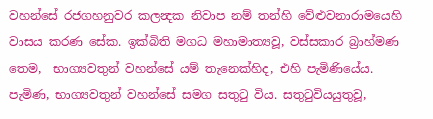වහන්සේ රජගහනුවර කලන්‍දක නිවාප නම් තන්හි වේළුවනාරාමයෙහි වාසය කරණ සේක. ඉක්බිති මගධ මහාමාත්‍යවූ, වස්සකාර බ්‍රාහ්මණ තෙම,  භාග්‍යවතුන් වහන්සේ යම් තැනෙක්හිද, එහි පැමිණියේය. පැමිණ, භාග්‍යවතුන් වහන්සේ සමග සතුටු විය. සතුටුවියයුතුවූ,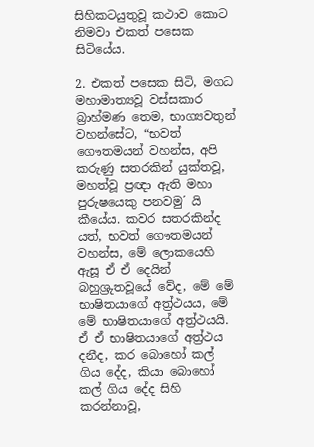සිහිකටයුතුවූ කථාව කොට නිමවා එකත් පසෙක සිටියේය.

2. එකත් පසෙක සිටි, මගධ මහාමාත්‍යවූ වස්සකාර බ්‍රාහ්මණ තෙම, භාග්‍යවතුන් වහන්සේට, “භවත් ගෞතමයන් වහන්ස, අපි කරුණු සතරකින් යුක්තවූ, මහත්වූ ප්‍රඥා ඇති මහා පුරුෂයෙකු පනවමු´ යි කීයේය. කවර සතරකින්ද යත්, භවත් ගෞතමයන් වහන්ස, මේ ලොකයෙහි ඇසූ ඒ ඒ දෙයින් බහුශ්‍රුතවූයේ වේද, මේ මේ භාෂිතයාගේ අත්‍ර්‍ථයය, මේ මේ භාෂිතයාගේ අත්‍ර්‍ථයයි. ඒ ඒ භාෂිතයාගේ අත්‍ර්‍ථය දනීද, කර බොහෝ කල් ගිය දේද, කියා බොහෝ කල් ගිය දේද සිහි කරන්නාවූ,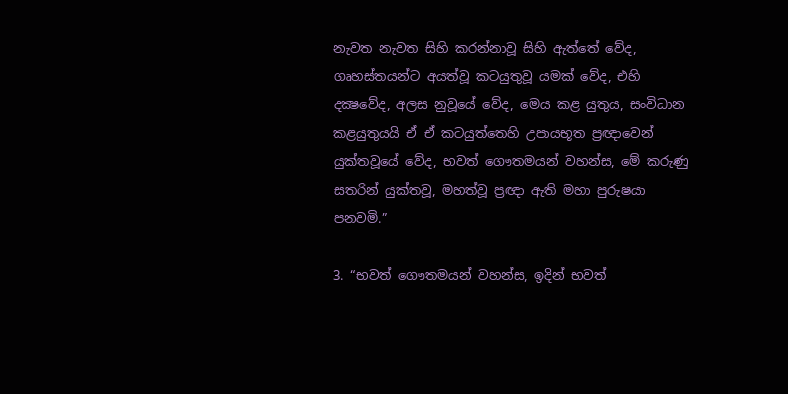නැවත නැවත සිහි කරන්නාවූ සිහි ඇත්තේ වේද, ගෘහස්තයන්ට අයත්වූ කටයුතුවූ යමක් වේද, එහි දක්‍ෂවේද, අලස නුවූයේ වේද, මෙය කළ යුතුය, සංවිධාන කළයුතුයයි ඒ ඒ කටයුත්තෙහි උපායභූත ප්‍රඥාවෙන් යුක්තවූයේ වේද, භවත් ගෞතමයන් වහන්ස, මේ කරුණු සතරින් යුක්තවූ, මහත්වූ ප්‍රඥා ඇති මහා පුරුෂයා පනවමි.”

3. “භවත් ගෞතමයන් වහන්ස, ඉදින් භවත්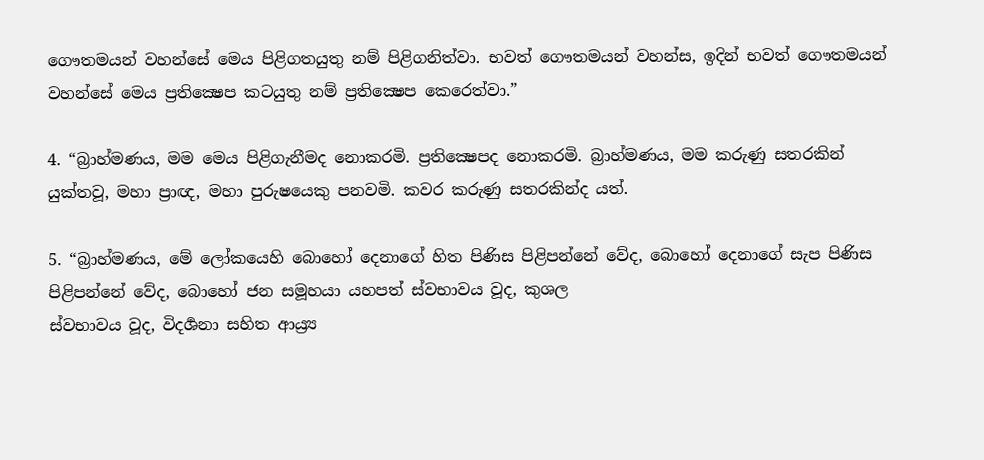ගෞතමයන් වහන්සේ මෙය පිළිගතයුතු නම් පිළිගනිත්වා. භවත් ගෞතමයන් වහන්ස, ඉදින් භවත් ගෞතමයන් වහන්සේ මෙය ප්‍රතික්‍ෂෙප කටයුතු නම් ප්‍රතික්‍ෂෙප කෙරෙත්වා.”

4. “බ්‍රාහ්මණය, මම මෙය පිළිගැනීමද නොකරමි. ප්‍රතික්‍ෂෙපද නොකරමි. බ්‍රාහ්මණය, මම කරුණු සතරකින් යුක්තවූ, මහා ප්‍රාඥ, මහා පුරුෂයෙකු පනවමි. කවර කරුණු සතරකින්ද යත්.

5. “බ්‍රාහ්මණය, මේ ලෝකයෙහි බොහෝ දෙනාගේ හිත පිණිස පිළිපන්නේ වේද, බොහෝ දෙනාගේ සැප පිණිස පිළිපන්නේ වේද, බොහෝ ජන සමූහයා යහපත් ස්වභාවය වූද, කුශල
ස්වභාවය වූද, විදර්‍ශනා සහිත ආය්‍ර්‍ය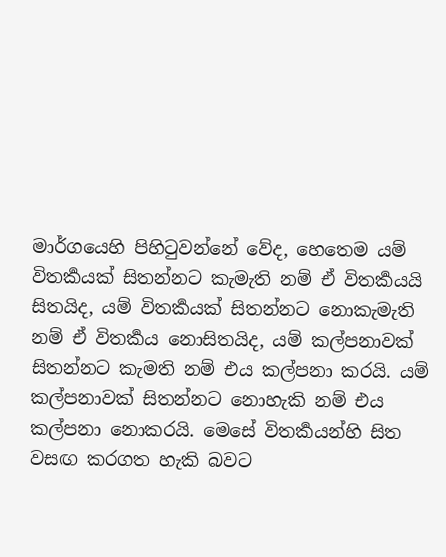මාර්ගයෙහි පිහිටුවන්නේ වේද, හෙතෙම යම් විතර්‍කයක් සිතන්නට කැමැති නම් ඒ විතර්‍කයයි සිතයිද, යම් විතර්‍කයක් සිතන්නට නොකැමැති නම් ඒ විතර්‍කය නොසිතයිද, යම් කල්පනාවක් සිතන්නට කැමති නම් එය කල්පනා කරයි. යම් කල්පනාවක් සිතන්නට නොහැකි නම් එය කල්පනා නොකරයි. මෙසේ විතර්‍කයන්හි සිත වසඟ කරගත හැකි බවට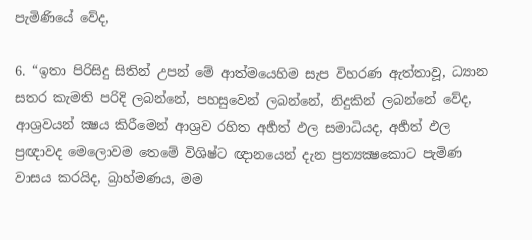පැමිණියේ වේද,

6. “ඉතා පිරිසිදු සිතින් උපන් මේ ආත්මයෙහිම සැප විහරණ ඇත්තාවූ, ධ්‍යාන සතර කැමති පරිදි ලබන්නේ, පහසුවෙන් ලබන්නේ, නිදුකින් ලබන්නේ වේද, ආශ්‍රවයන් ක්‍ෂය කිරීමෙන් ආශ්‍රව රහිත අර්‍හත් ඵල සමාධියද, අර්‍හත් ඵල ප්‍රඥාවද මෙලොවම තෙමේ විශිෂ්ට ඥානයෙන් දැන ප්‍රත්‍යක්‍ෂකොට පැමිණ වාසය කරයිද, බ්‍රාහ්මණය, මම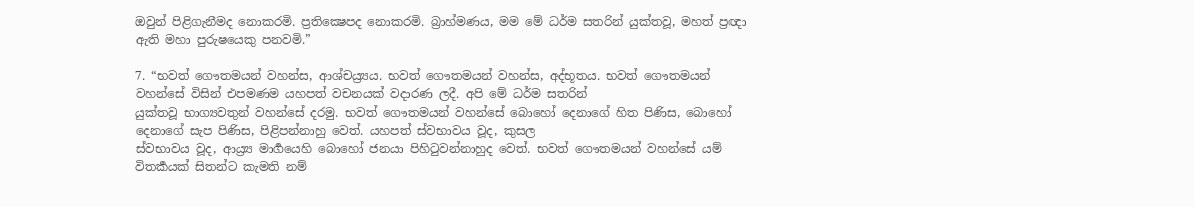ඔවුන් පිළිගැනීමද නොකරමි. ප්‍රතික්‍ෂෙපද නොකරමි. බ්‍රාහ්මණය, මම මේ ධර්ම සතරින් යුක්තවූ, මහත් ප්‍රඥා ඇති මහා පුරුෂයෙකු පනවමි.”

7. “භවත් ගෞතමයන් වහන්ස, ආශ්චය්‍ර්‍යය. භවත් ගෞතමයන් වහන්ස, අද්භූතය. භවත් ගෞතමයන් වහන්සේ විසින් එපමණම යහපත් වචනයක් වදාරණ ලදී. අපි මේ ධර්ම සතරින්
යුක්තවූ භාග්‍යවතුන් වහන්සේ දරමු. භවත් ගෞතමයන් වහන්සේ බොහෝ දෙනාගේ හිත පිණිස, බොහෝ දෙනාගේ සැප පිණිස, පිළිපන්නාහු වෙත්. යහපත් ස්වභාවය වූද, කුසල
ස්වභාවය වූද, ආය්‍ර්‍ය මාර්‍ගයෙහි බොහෝ ජනයා පිහිටුවන්නාහුද වෙත්. භවත් ගෞතමයන් වහන්සේ යම් විතර්‍කයක් සිතන්ට කැමති නම්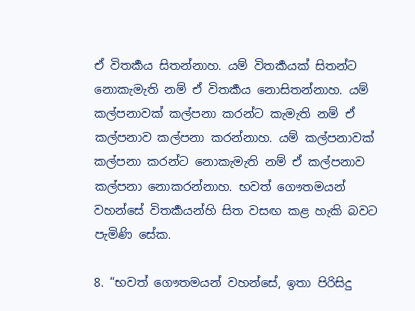ඒ විතර්‍කය සිතන්නාහ. යම් විතර්‍කයක් සිතන්ට
නොකැමැති නම් ඒ විතර්‍කය නොසිතන්නාහ. යම් කල්පනාවක් කල්පනා කරන්ට කැමැති නම් ඒ කල්පනාව කල්පනා කරන්නාහ. යම් කල්පනාවක් කල්පනා කරන්ට නොකැමැති නම් ඒ කල්පනාව කල්පනා නොකරන්නාහ. භවත් ගෞතමයන් වහන්සේ විතර්‍කයන්හි සිත වසඟ කළ හැකි බවට පැමිණි සේක.

8. “භවත් ගෞතමයන් වහන්සේ, ඉතා පිරිසිදු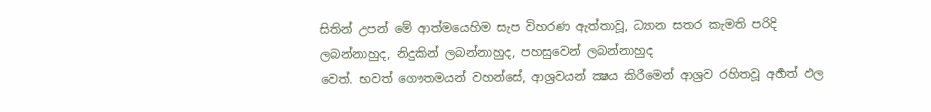සිතින් උපන් මේ ආත්මයෙහිම සැප විහරණ ඇත්තාවූ, ධ්‍යාන සතර කැමති පරිදි ලබන්නාහුද, නිදුකින් ලබන්නාහුද, පහසුවෙන් ලබන්නාහුද
වෙත්. භවත් ගෞතමයන් වහන්සේ, ආශ්‍රවයන් ක්‍ෂය කිරීමෙන් ආශ්‍රව රහිතවූ අර්‍හත් ඵල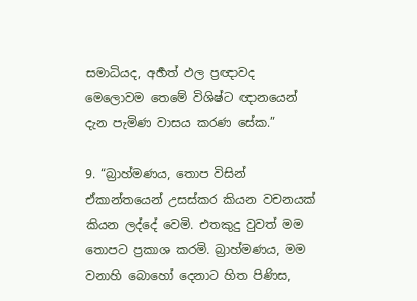සමාධියද, අර්‍හත් ඵල ප්‍රඥාවද මෙලොවම තෙමේ විශිෂ්ට ඥානයෙන් දැන පැමිණ වාසය කරණ සේක.”

9. “බ්‍රාහ්මණය, තොප විසින් ඒකාන්තයෙන් උසස්කර කියන වචනයක් කියන ලද්දේ වෙමි. එතකුදු වුවත් මම තොපට ප්‍රකාශ කරමි. බ්‍රාහ්මණය, මම වනාහි බොහෝ දෙනාට හිත පිණිස,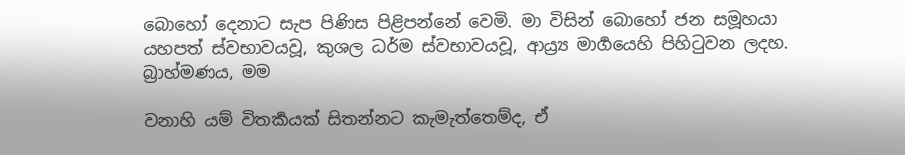බොහෝ දෙනාට සැප පිණිස පිළිපන්නේ වෙමි. මා විසින් බොහෝ ජන සමූහයා යහපත් ස්වභාවයවූ, කුශල ධර්ම ස්වභාවයවූ, ආය්‍ර්‍ය මාර්‍ගයෙහි පිහිටුවන ලදහ. බ්‍රාහ්මණය, මම

වනාහි යම් විතර්‍කයක් සිතන්නට කැමැත්තෙම්ද, ඒ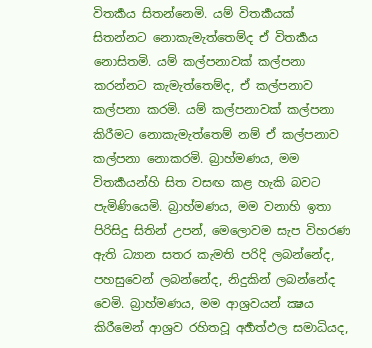විතර්‍කය සිතන්නෙමි. යම් විතර්‍කයක් සිතන්නට නොකැමැත්තෙම්ද ඒ විතර්‍කය නොසිතමි. යම් කල්පනාවක් කල්පනා කරන්නට කැමැත්තෙම්ද, ඒ කල්පනාව කල්පනා කරමි. යම් කල්පනාවක් කල්පනා කිරීමට නොකැමැත්තෙම් නම් ඒ කල්පනාව කල්පනා නොකරමි. බ්‍රාහ්මණය, මම විතර්‍කයන්හි සිත වසඟ කළ හැකි බවට පැමිණියෙමි. බ්‍රාහ්මණය, මම වනාහි ඉතා පිරිසිදු සිතින් උපන්, මෙලොවම සැප විහරණ ඇති ධ්‍යාන සතර කැමති පරිදි ලබන්නේද, පහසුවෙන් ලබන්නේද, නිදුකින් ලබන්නේද වෙමි. බ්‍රාහ්මණය, මම ආශ්‍රවයන් ක්‍ෂය කිරීමෙන් ආශ්‍රව රහිතවූ අර්‍හත්ඵල සමාධියද,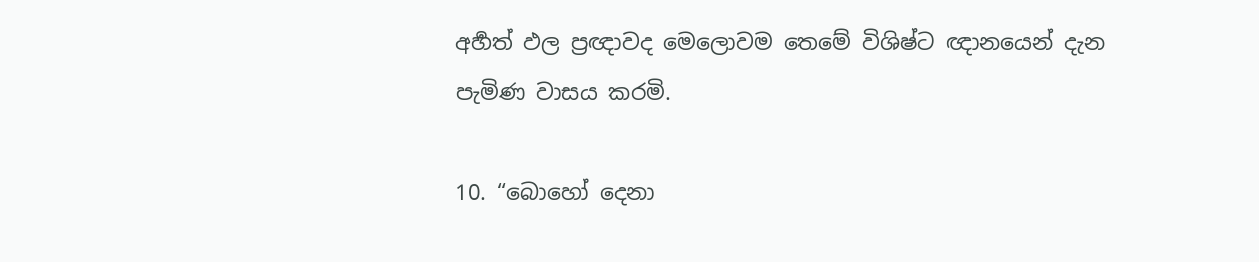අර්‍හත් ඵල ප්‍රඥාවද මෙලොවම තෙමේ විශිෂ්ට ඥානයෙන් දැන පැමිණ වාසය කරමි.

10. “බොහෝ දෙනා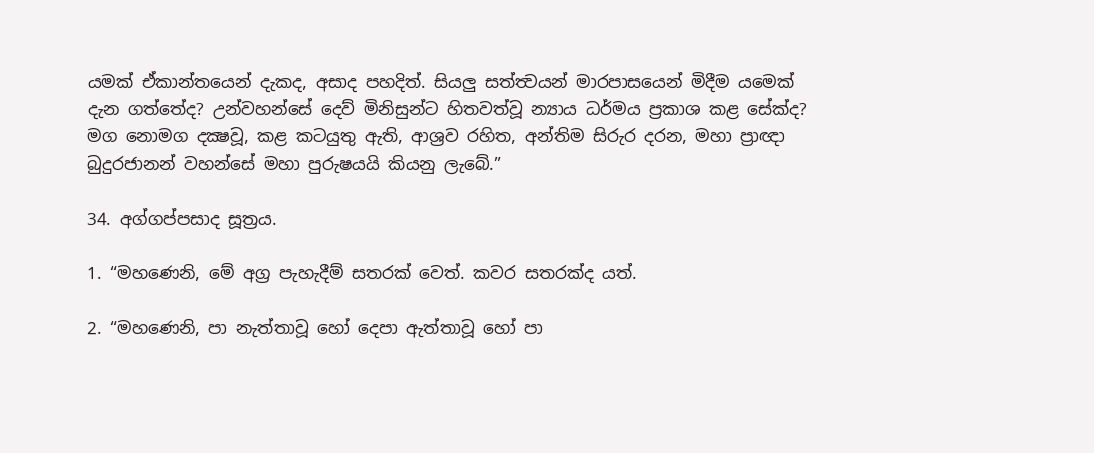යමක් ඒකාන්තයෙන් දැකද, අසාද පහදිත්. සියලු සත්ත්‍වයන් මාරපාසයෙන් මිදීම යමෙක් දැන ගත්තේද? උන්වහන්සේ දෙව් මිනිසුන්ට හිතවත්වූ න්‍යාය ධර්මය ප්‍රකාශ කළ සේක්ද? මග නොමග දක්‍ෂවූ, කළ කටයුතු ඇති, ආශ්‍රව රහිත, අන්තිම සිරුර දරන, මහා ප්‍රාඥා බුදුරජානන් වහන්සේ මහා පුරුෂයයි කියනු ලැබේ.”

34. අග්ගප්පසාද සූත්‍රය.

1. “මහණෙනි, මේ අග්‍ර පැහැදීම් සතරක් වෙත්. කවර සතරක්ද යත්.

2. “මහණෙනි, පා නැත්තාවූ හෝ දෙපා ඇත්තාවූ හෝ පා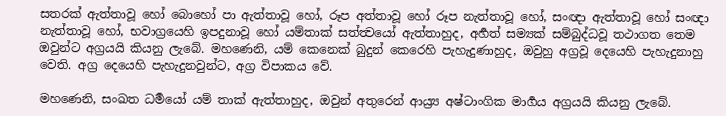සතරක් ඇත්තාවූ හෝ බොහෝ පා ඇත්තාවූ හෝ, රූප අත්තාවූ හෝ රූප නැත්තාවූ හෝ, සංඥා ඇත්තාවූ හෝ සංඥා නැත්තාවූ හෝ, භවාග්‍රයෙහි ඉපදුනාවූ හෝ යම්තාක් සත්ත්‍වයෝ ඇත්තාහුද, අර්‍හත් සම්‍යක් සම්බුද්ධවූ තථාගත තෙම ඔවුන්ට අග්‍රයයි කියනු ලැබේ. මහණෙනි, යම් කෙනෙක් බුදුන් කෙරෙහි පැහැදුණාහුද, ඔවුහු අග්‍රවූ දෙයෙහි පැහැදුනාහු වෙති. අග්‍ර දෙයෙහි පැහැදුනවුන්ට, අග්‍ර විපාකය වේ.

මහණෙනි, සංඛත ධර්‍මයෝ යම් තාක් ඇත්තාහුද, ඔවුන් අතුරෙන් ආය්‍ර්‍ය අෂ්ටාංගික මාර්‍ගය අග්‍රයයි කියනු ලැබේ.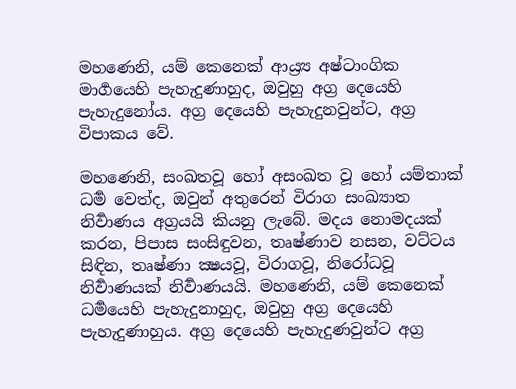මහණෙනි, යම් කෙනෙක් ආය්‍ර්‍ය අෂ්ටාංගික මාර්‍ගයෙහි පැහැදුණාහුද, ඔවුහු අග්‍ර දෙයෙහි පැහැදුනෝය. අග්‍ර දෙයෙහි පැහැදුනවුන්ට, අග්‍ර විපාකය වේ.

මහණෙනි, සංඛතවූ හෝ අසංඛත වූ හෝ යම්තාක් ධර්‍ම වෙත්ද, ඔවුන් අතුරෙන් විරාග සංඛ්‍යාත නිර්‍වාණය අග්‍රයයි කියනු ලැබේ. මදය නොමදයක් කරන, පිපාස සංසිඳුවන, තෘෂ්ණාව නසන, වට්ටය සිඳින, තෘෂ්ණා ක්‍ෂයවූ, විරාගවූ, නිරෝධවූ නිර්‍වාණයක් නිර්‍වාණයයි. මහණෙනි, යම් කෙනෙක් ධර්‍මයෙහි පැහැදුනාහුද, ඔවුහු අග්‍ර දෙයෙහි පැහැදුණාහුය. අග්‍ර දෙයෙහි පැහැදුණවුන්ට අග්‍ර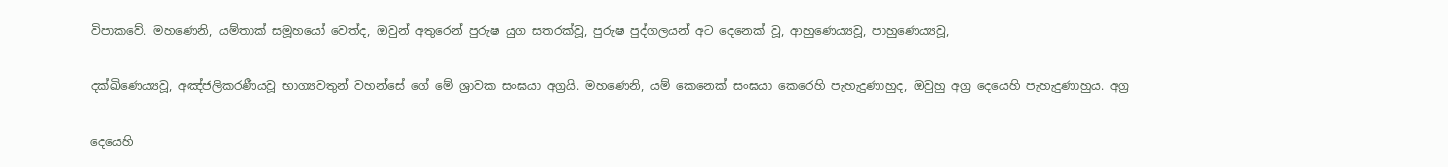විපාකවේ. මහණෙනි, යම්තාක් සමූහයෝ වෙත්ද, ඔවුන් අතුරෙන් පුරුෂ යුග සතරක්වූ, පුරුෂ පුද්ගලයන් අට දෙනෙක් වූ, ආහුණෙය්‍යවූ, පාහුණෙය්‍යවූ,

දක්ඛිණෙය්‍යවූ, අඤ්ජලිකරණීයවූ භාග්‍යවතුන් වහන්සේ ගේ මේ ශ්‍රාවක සංඝයා අග්‍රයි. මහණෙනි, යම් කෙනෙක් සංඝයා කෙරෙහි පැහැදුණාහුද, ඔවුහු අග්‍ර දෙයෙහි පැහැදුණාහුය. අග්‍ර

දෙයෙහි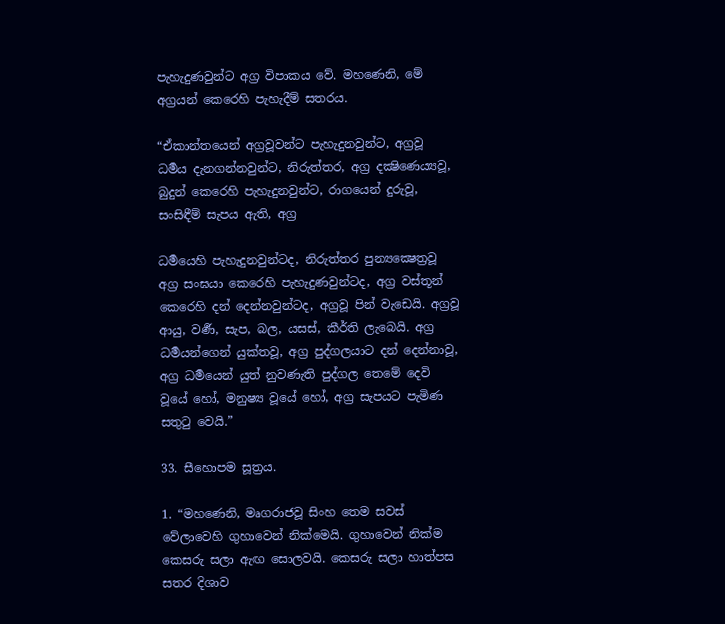පැහැදුණවුන්ට අග්‍ර විපාකය වේ. මහණෙනි, මේ අග්‍රයන් කෙරෙහි පැහැදීම් සතරය.

“ඒකාන්තයෙන් අග්‍රවූවන්ට පැහැදුනවුන්ට, අග්‍රවූ ධර්‍මය දැනගන්නවුන්ට, නිරුත්තර, අග්‍ර දක්‍ෂිණෙය්‍යවූ, බුදුන් කෙරෙහි පැහැදුනවුන්ට, රාගයෙන් දුරුවූ, සංසිඳීම් සැපය ඇති, අග්‍ර

ධර්‍මයෙහි පැහැදුනවුන්ටද, නිරුත්තර පුන්‍යක්‍ෂෙත්‍රවූ අග්‍ර සංඝයා කෙරෙහි පැහැදුණවුන්ටද, අග්‍ර වස්තූන් කෙරෙහි දන් දෙන්නවුන්ටද, අග්‍රවූ පින් වැඩෙයි. අග්‍රවූ ආයු, වර්‍ණ, සැප, බල, යසස්, කීර්ති ලැබෙයි. අග්‍ර ධර්‍මයන්ගෙන් යුක්තවූ, අග්‍ර පුද්ගලයාට දන් දෙන්නාවූ, අග්‍ර ධර්‍මයෙන් යුත් නුවණැති පුද්ගල තෙමේ දෙවි වූයේ හෝ, මනුෂ්‍ය වූයේ හෝ, අග්‍ර සැපයට පැමිණ සතුටු වෙයි.”

33. සීහොපම සූත්‍රය.

1. “මහණෙනි, මෘගරාජවූ සිංහ තෙම සවස් වේලාවෙහි ගුහාවෙන් නික්මෙයි. ගුහාවෙන් නික්ම කෙසරු සලා ඇඟ සොලවයි. කෙසරු සලා හාත්පස සතර දිශාව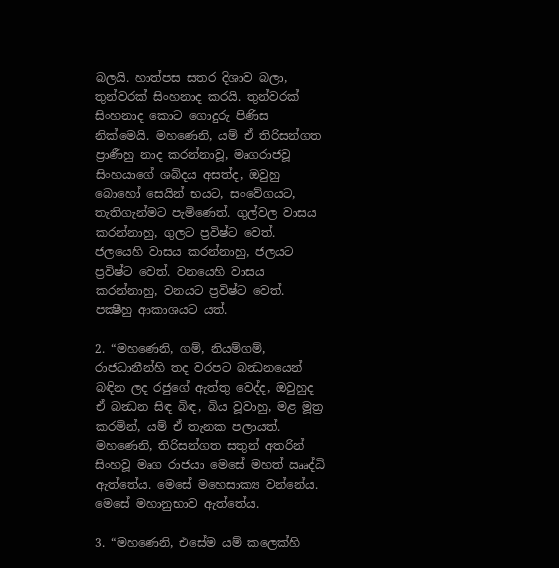බලයි. හාත්පස සතර දිශාව බලා, තුන්වරක් සිංහනාද කරයි. තුන්වරක් සිංහනාද කොට ගොදුරු පිණිස නික්මෙයි. මහණෙනි, යම් ඒ තිරිසන්ගත ප්‍රාණීහු නාද කරන්නාවූ, මෘගරාජවූ සිංහයාගේ ශබ්දය අසත්ද, ඔවුහු බොහෝ සෙයින් භයට, සංවේගයට, තැතිගැන්මට පැමිණෙත්. ගුල්වල වාසය කරන්නාහු, ගුලට ප්‍රවිෂ්ට වෙත්. ජලයෙහි වාසය කරන්නාහු, ජලයට ප්‍රවිෂ්ට වෙත්. වනයෙහි වාසය කරන්නාහු, වනයට ප්‍රවිෂ්ට වෙත්. පක්‍ෂීහු ආකාශයට යත්.

2. “මහණෙනි, ගම්, නියම්ගම්, රාජධානීන්හි තද වරපට බන්‍ධනයෙන් බඳින ලද රජුගේ ඇත්තු වෙද්ද, ඔවුහුද ඒ බන්‍ධන සිඳ බිඳ, බිය වූවාහු, මළ මූත්‍ර කරමින්, යම් ඒ තැනක පලායත්. මහණෙනි, තිරිසන්ගත සතුන් අතරින් සිංහවූ මෘග රාජයා මෙසේ මහත් ඎද්ධි ඇත්තේය. මෙසේ මහෙසාක්‍ය වන්නේය. මෙසේ මහානුභාව ඇත්තේය.

3. “මහණෙනි, එසේම යම් කලෙක්හි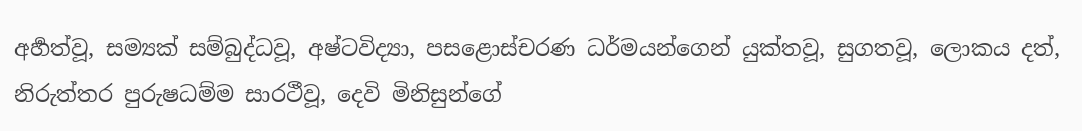අර්‍හත්වූ, සම්‍යක් සම්බුද්ධවූ, අෂ්ටවිද්‍යා, පසළොස්චරණ ධර්මයන්ගෙන් යුක්තවූ, සුගතවූ, ලොකය දත්, නිරුත්තර පුරුෂධම්ම සාරථීවූ, දෙවි මිනිසුන්ගේ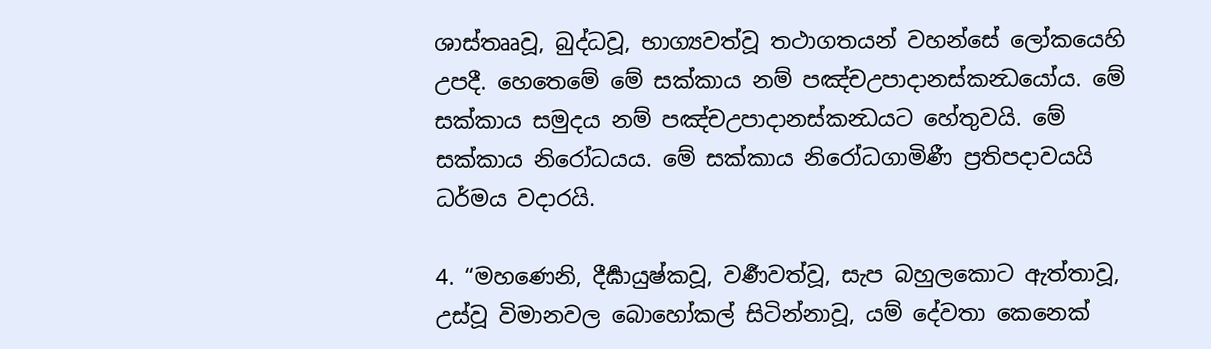ශාස්තෲවූ, බුද්ධවූ, භාග්‍යවත්වූ තථාගතයන් වහන්සේ ලෝකයෙහි උපදී. හෙතෙමේ මේ සක්කාය නම් පඤ්චඋපාදානස්කන්‍ධයෝය. මේ සක්කාය සමුදය නම් පඤ්චඋපාදානස්කන්‍ධයට හේතුවයි. මේ සක්කාය නිරෝධයය. මේ සක්කාය නිරෝධගාමිණී ප්‍රතිපදාවයයි ධර්මය වදාරයි.

4. “මහණෙනි, දීර්‍ඝායුෂ්කවූ, වර්‍ණවත්වූ, සැප බහුලකොට ඇත්තාවූ, උස්වූ විමානවල බොහෝකල් සිටින්නාවූ, යම් දේවතා කෙනෙක්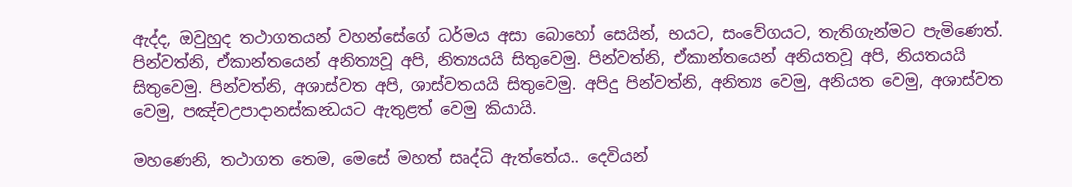ඇද්ද, ඔවුහුද තථාගතයන් වහන්සේගේ ධර්මය අසා බොහෝ සෙයින්, භයට, සංවේගයට, තැතිගැන්මට පැමිණෙත්. පින්වත්නි, ඒකාන්තයෙන් අනිත්‍යවූ අපි, නිත්‍යයයි සිතුවෙමු. පින්වත්නි, ඒකාන්තයෙන් අනියතවූ අපි, නියතයයි සිතුවෙමු. පින්වත්නි, අශාස්වත අපි, ශාස්වතයයි සිතුවෙමු. අපිදු පින්වත්නි, අනිත්‍ය වෙමු, අනියත වෙමු, අශාස්වත වෙමු, පඤ්චඋපාදානස්කන්‍ධයට ඇතුළත් වෙමු කියායි.

මහණෙනි, තථාගත තෙම, මෙසේ මහත් සෘද්ධි ඇත්තේය.. දෙවියන්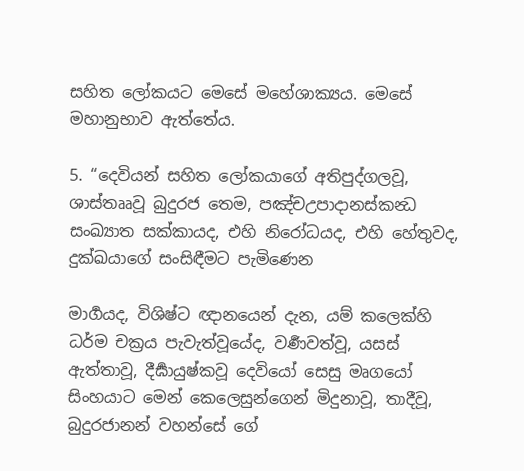සහිත ලෝකයට මෙසේ මහේශාක්‍යය. මෙසේ මහානුභාව ඇත්තේය.

5. “දෙවියන් සහිත ලෝකයාගේ අතිපුද්ගලවූ, ශාස්තෲවූ බුදුරජ තෙම, පඤ්චඋපාදානස්කන්‍ධ සංඛ්‍යාත සක්කායද, එහි නිරෝධයද, එහි හේතුවද, දුක්ඛයාගේ සංසිඳීමට පැමිණෙන

මාර්‍ගයද, විශිෂ්ට ඥානයෙන් දැන, යම් කලෙක්හි ධර්ම චක්‍රය පැවැත්වූයේද, වර්‍ණවත්වූ, යසස් ඇත්තාවූ, දීර්‍ඝායුෂ්කවූ දෙවියෝ සෙසු මෘගයෝ සිංහයාට මෙන් කෙලෙසුන්ගෙන් මිදුනාවූ, තාදීවූ, බුදුරජානන් වහන්සේ ගේ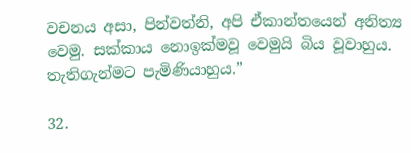වචනය අසා, පින්වත්නි, අපි ඒකාන්තයෙන් අනිත්‍ය වෙමු. සක්කාය නොඉක්මවූ වෙමුයි බිය වූවාහුය. තැතිගැන්මට පැමිණියාහුය.”

32.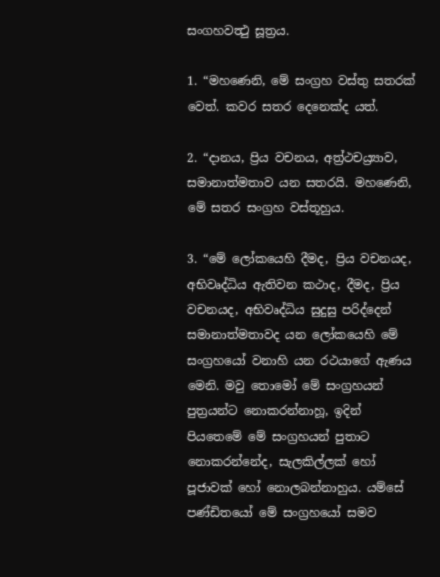සංගහවත්‍ථු සූත්‍රය.

1. “මහණෙනි, මේ සංග්‍රහ වස්තු සතරක් වෙත්. කවර සතර දෙනෙක්ද යත්.

2. “දානය, ප්‍රිය වචනය, අත්‍ර්‍ථචය්‍ර්‍යාව, සමානාත්මතාව යන සතරයි. මහණෙනි, මේ සතර සංග්‍රහ වස්තූහුය.

3. “මේ ලෝකයෙහි දීමද, ප්‍රිය වචනයද, අභිවෘද්ධිය ඇතිවන කථාද, දීමද, ප්‍රිය වචනයද, අභිවෘද්ධිය සුදුසු පරිද්දෙන් සමානාත්මතාවද යන ලෝකයෙහි මේ සංග්‍රහයෝ වනාහි යන රථයාගේ ඇණය මෙනි. මවු තොමෝ මේ සංග්‍රහයන් පුත්‍රයන්ට නොකරන්නාහූ, ඉදින් පියතෙමේ මේ සංග්‍රහයන් පුතාට නොකරන්නේද, සැලකිල්ලක් හෝ පූජාවක් හෝ නොලබන්නාහුය. යම්සේ පණ්ඩිතයෝ මේ සංග්‍රහයෝ සමව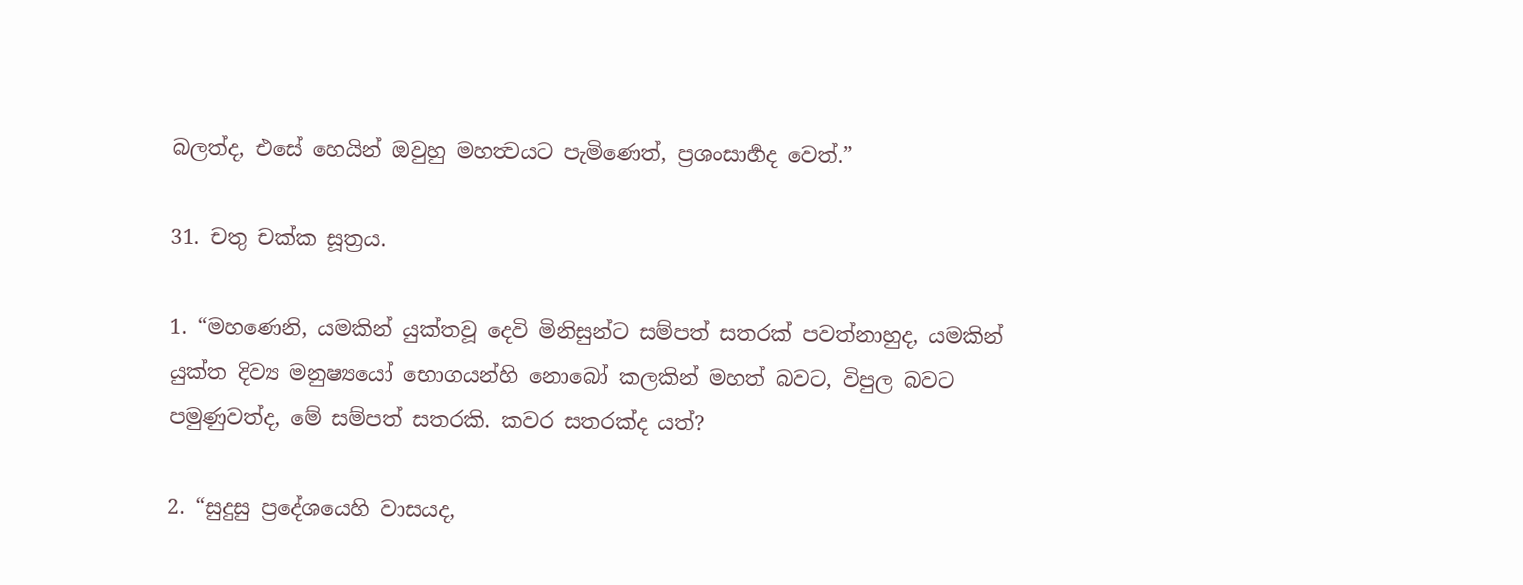බලත්ද, එසේ හෙයින් ඔවුහු මහත්‍වයට පැමිණෙත්, ප්‍රශංසාර්‍හද වෙත්.”

31. චතු චක්ක සූත්‍රය.

1. “මහණෙනි, යමකින් යුක්තවූ දෙවි මිනිසුන්ට සම්පත් සතරක් පවත්නාහුද, යමකින් යුක්ත දිව්‍ය මනුෂ්‍යයෝ භොගයන්හි නොබෝ කලකින් මහත් බවට, විපුල බවට පමුණුවත්ද, මේ සම්පත් සතරකි. කවර සතරක්ද යත්?

2. “සුදුසු ප්‍රදේශයෙහි වාසයද,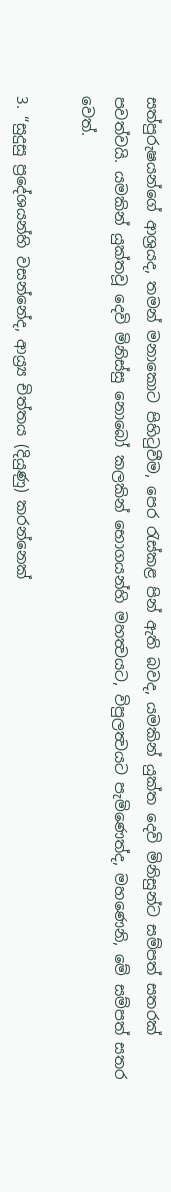සත්පුරුෂයන්ගේ ආශ්‍රයද, තමන් මනාකොට පිහිටුවීම, පෙර රැස්කළ පින් ඇති බවද, යමකින් යුක්ත දෙවි මිනිසුන්ට සම්පත් සතරක් පවත්වයි. යමකින් යුක්තවූ දෙවි මිනිස්සු නොබෝ කලකින් භොගයන්හි මහත්‍වයට, විපුලත්‍වයට පැමිණෙත්ද, මහණෙනි, මේ සම්පත් සතර වෙත්.

3. “සුදුසු ප්‍රදේශයන්හි වසන්නේද, ආය්‍ර්‍ය චිත්තය (දියුණු) කරන්නෙක්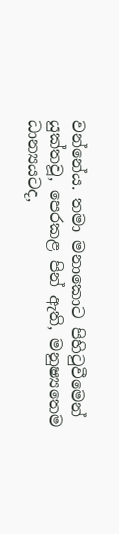වන්නේය. තමා මනාකොට පිහිටුවීමෙන් යුක්තවූ, පෙරකළ පින් ඇති, මනුෂ්‍යතෙම ධාන්‍යයටද,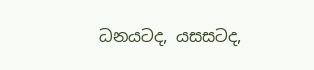ධනයටද, යසසටද,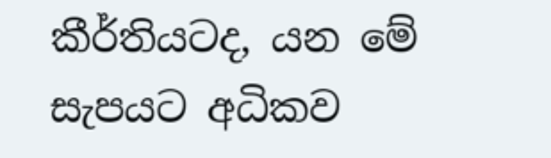කීර්තියටද, යන මේ සැපයට අධිකව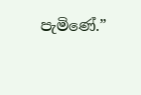පැමිණේ.”